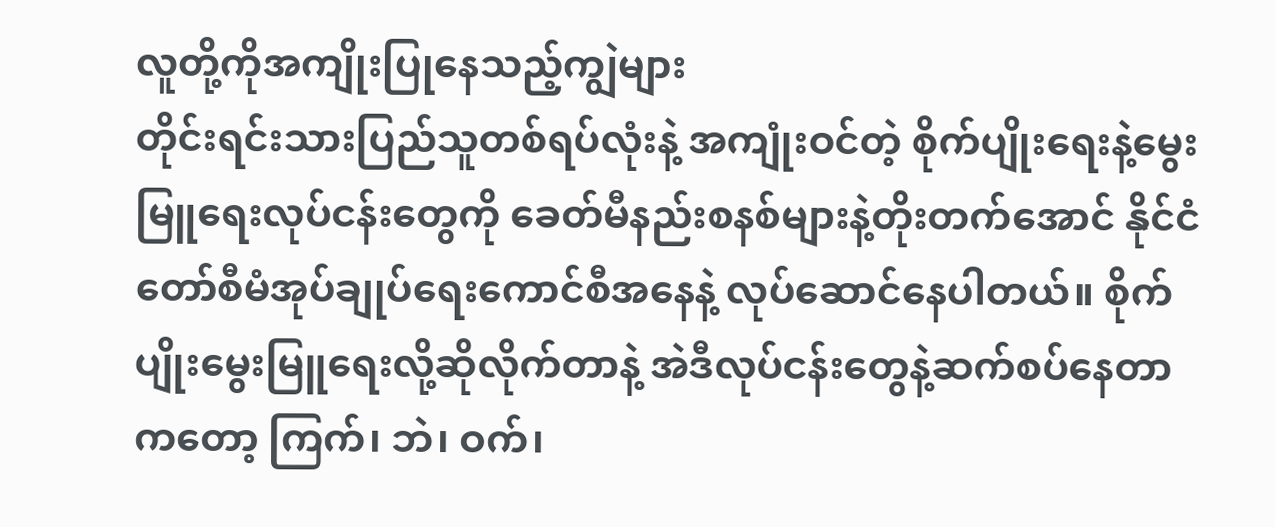လူတို့ကိုအကျိုးပြုနေသည့်ကျွဲများ
တိုင်းရင်းသားပြည်သူတစ်ရပ်လုံးနဲ့ အကျုံးဝင်တဲ့ စိုက်ပျိုးရေးနဲ့မွေးမြူရေးလုပ်ငန်းတွေကို ခေတ်မီနည်းစနစ်များနဲ့တိုးတက်အောင် နိုင်ငံတော်စီမံအုပ်ချုပ်ရေးကောင်စီအနေနဲ့ လုပ်ဆောင်နေပါတယ်။ စိုက်ပျိုးမွေးမြူရေးလို့ဆိုလိုက်တာနဲ့ အဲဒီလုပ်ငန်းတွေနဲ့ဆက်စပ်နေတာကတော့ ကြက်၊ ဘဲ၊ ဝက်၊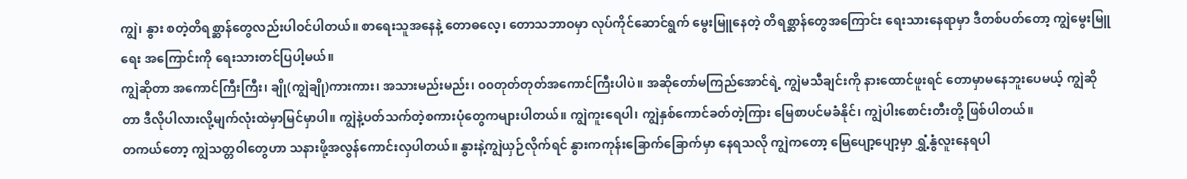ကျွဲ၊ နွား စတဲ့တိရစ္ဆာန်တွေလည်းပါဝင်ပါတယ်။ စာရေးသူအနေနဲ့ တောဓလေ့၊ တောသဘာဝမှာ လုပ်ကိုင်ဆောင်ရွက် မွေးမြူနေတဲ့ တိရစ္ဆာန်တွေအကြောင်း ရေးသားနေရာမှာ ဒီတစ်ပတ်တော့ ကျွဲမွေးမြူရေး အကြောင်းကို ရေးသားတင်ပြပါ့မယ်။
ကျွဲဆိုတာ အကောင်ကြီးကြီး၊ ချို(ကျွဲချို)ကားကား၊ အသားမည်းမည်း၊ ၀၀တုတ်တုတ်အကောင်ကြီးပါပဲ။ အဆိုတော်မကြည်အောင်ရဲ့ ကျွဲမသီချင်းကို နားထောင်ဖူးရင် တောမှာမနေဘူးပေမယ့် ကျွဲဆိုတာ ဒီလိုပါလားလို့မျက်လုံးထဲမှာမြင်မှာပါ။ ကျွဲနဲ့ပတ်သက်တဲ့စကားပုံတွေကများပါတယ်။ ကျွဲကူးရေပါ၊ ကျွဲနှစ်ကောင်ခတ်တဲ့ကြား မြေစာပင်မခံနိုင်၊ ကျွဲပါးစောင်းတီးတို့ ဖြစ်ပါတယ်။
တကယ်တော့ ကျွဲသတ္တဝါတွေဟာ သနားဖို့အလွန်ကောင်းလှပါတယ်။ နွားနဲ့ကျွဲယှဉ်လိုက်ရင် နွားကကုန်းခြောက်ခြောက်မှာ နေရသလို ကျွဲကတော့ မြေပျော့ပျော့မှာ ရွှံ့နွံလူးနေရပါ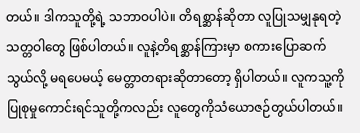တယ်။ ဒါကသူတို့ရဲ့ သဘာဝပါပဲ။ တိရစ္ဆာန်ဆိုတာ လူပြုသမျှနုရတဲ့သတ္တဝါတွေ ဖြစ်ပါတယ်။ လူနဲ့တိရစ္ဆာန်ကြားမှာ စကားပြောဆက်သွယ်လို့ မရပေမယ့် မေတ္တာတရားဆိုတာတော့ ရှိပါတယ်။ လူကသူ့ကို ပြုစုမှုကောင်းရင်သူတို့ကလည်း လူတွေကိုသံယောဇဉ်တွယ်ပါတယ်။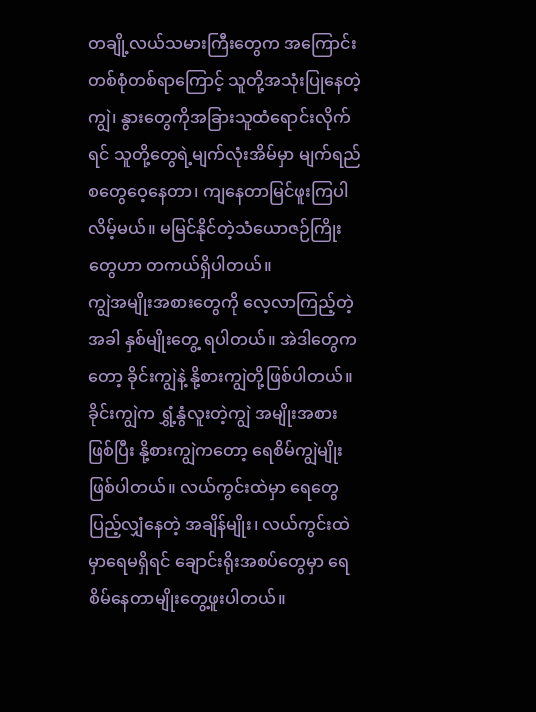တချို့လယ်သမားကြီးတွေက အကြောင်းတစ်စုံတစ်ရာကြောင့် သူတို့အသုံးပြုနေတဲ့ ကျွဲ၊ နွားတွေကိုအခြားသူထံရောင်းလိုက်ရင် သူတို့တွေရဲ့မျက်လုံးအိမ်မှာ မျက်ရည်စတွေဝေ့နေတာ၊ ကျနေတာမြင်ဖူးကြပါလိမ့်မယ်။ မမြင်နိုင်တဲ့သံယောဇဉ်ကြိုးတွေဟာ တကယ်ရှိပါတယ်။
ကျွဲအမျိုးအစားတွေကို လေ့လာကြည့်တဲ့အခါ နှစ်မျိုးတွေ့ ရပါတယ်။ အဲဒါတွေကတော့ ခိုင်းကျွဲနဲ့ နို့စားကျွဲတို့ဖြစ်ပါတယ်။ ခိုင်းကျွဲက ရွှံ့နွံလူးတဲ့ကျွဲ အမျိုးအစားဖြစ်ပြီး နို့စားကျွဲကတော့ ရေစိမ်ကျွဲမျိုး ဖြစ်ပါတယ်။ လယ်ကွင်းထဲမှာ ရေတွေပြည့်လျှံနေတဲ့ အချိန်မျိုး၊ လယ်ကွင်းထဲမှာရေမရှိရင် ချောင်းရိုးအစပ်တွေမှာ ရေစိမ်နေတာမျိုးတွေ့ဖူးပါတယ်။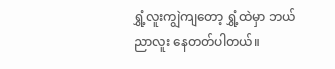ရွှံ့လူးကျွဲကျတော့ ရွှံ့ထဲမှာ ဘယ်ညာလူး နေတတ်ပါတယ်။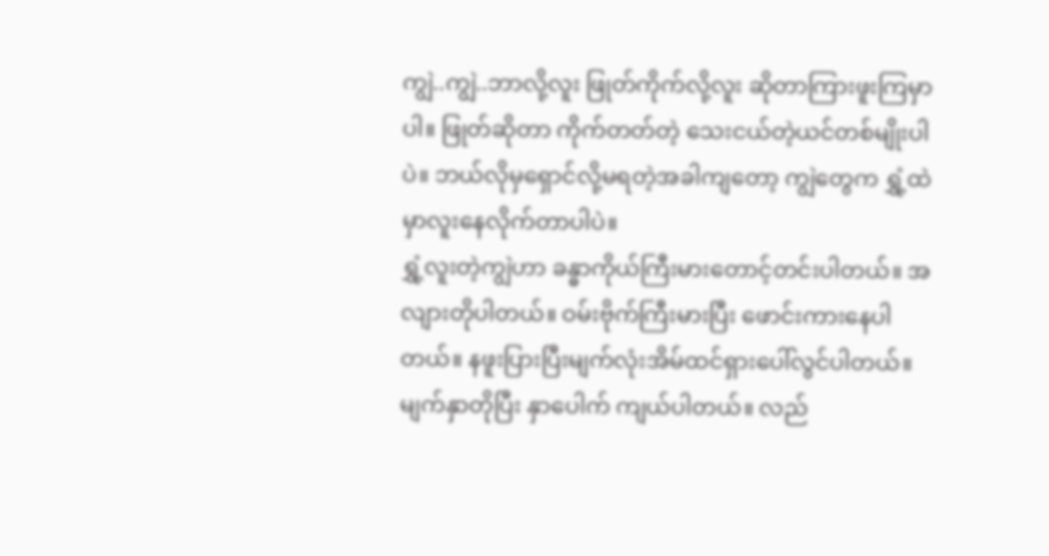ကျွဲ..ကျွဲ..ဘာလို့လူး ဖြုတ်ကိုက်လို့လူး ဆိုတာကြားဖူးကြမှာပါ။ ဖြုတ်ဆိုတာ ကိုက်တတ်တဲ့ သေးငယ်တဲ့ယင်တစ်မျိုးပါပဲ။ ဘယ်လိုမှရှောင်လို့မရတဲ့အခါကျတော့ ကျွဲတွေက ရွှံ့ထဲမှာလူးနေလိုက်တာပါပဲ။
ရွှံ့လူးတဲ့ကျွဲဟာ ခန္ဓာကိုယ်ကြီးမားတောင့်တင်းပါတယ်။ အလျားတိုပါတယ်။ ဝမ်းဗိုက်ကြီးမားပြီး ဖောင်းကားနေပါတယ်။ နဖူးပြားပြီးမျက်လုံးအိမ်ထင်ရှားပေါ်လွင်ပါတယ်။ မျက်နှာတိုပြီး နှာပေါက် ကျယ်ပါတယ်။ လည်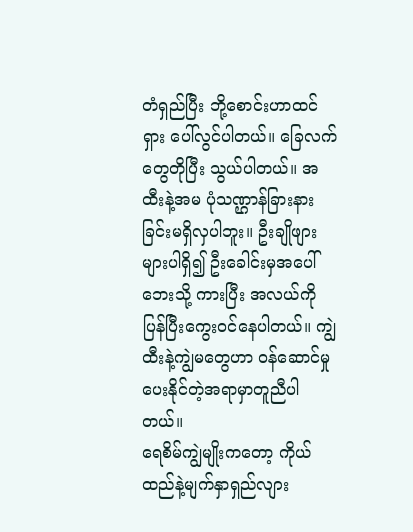တံရှည်ပြီး ဘို့စောင်းဟာထင်ရှား ပေါ်လွင်ပါတယ်။ ခြေလက်တွေတိုပြီး သွယ်ပါတယ်။ အထီးနဲ့အမ ပုံသဏ္ဌာန်ခြားနားခြင်းမရှိလှပါဘူး။ ဦးချိုဖျားများပါရှိ၍ ဦးခေါင်းမှအပေါ်ဘေးသို့ ကားပြီး အလယ်ကိုပြန်ပြီးကွေးဝင်နေပါတယ်။ ကျွဲထီးနဲ့ကျွဲမတွေဟာ ဝန်ဆောင်မှုပေးနိုင်တဲ့အရာမှာတူညီပါတယ်။
ရေစိမ်ကျွဲမျိုးကတော့ ကိုယ်ထည်နဲ့မျက်နှာရှည်လျား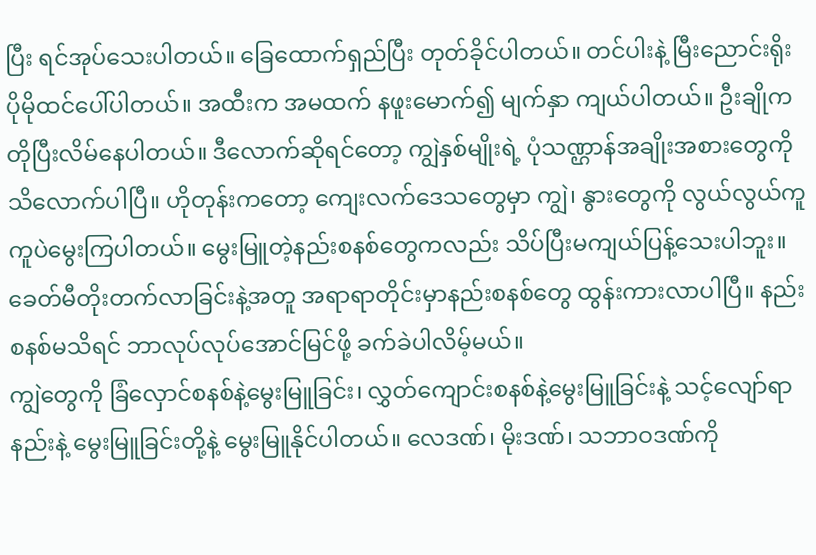ပြီး ရင်အုပ်သေးပါတယ်။ ခြေထောက်ရှည်ပြီး တုတ်ခိုင်ပါတယ်။ တင်ပါးနဲ့ မြီးညောင်းရိုး ပိုမိုထင်ပေါ်ပါတယ်။ အထီးက အမထက် နဖူးမောက်၍ မျက်နှာ ကျယ်ပါတယ်။ ဦးချိုကတိုပြီးလိမ်နေပါတယ်။ ဒီလောက်ဆိုရင်တော့ ကျွဲနှစ်မျိုးရဲ့ ပုံသဏ္ဌာန်အချိုးအစားတွေကို သိလောက်ပါပြီ။ ဟိုတုန်းကတော့ ကျေးလက်ဒေသတွေမှာ ကျွဲ၊ နွားတွေကို လွယ်လွယ်ကူကူပဲမွေးကြပါတယ်။ မွေးမြူတဲ့နည်းစနစ်တွေကလည်း သိပ်ပြီးမကျယ်ပြန့်သေးပါဘူး။ ခေတ်မီတိုးတက်လာခြင်းနဲ့အတူ အရာရာတိုင်းမှာနည်းစနစ်တွေ ထွန်းကားလာပါပြီ။ နည်းစနစ်မသိရင် ဘာလုပ်လုပ်အောင်မြင်ဖို့ ခက်ခဲပါလိမ့်မယ်။
ကျွဲတွေကို ခြံလှောင်စနစ်နဲ့မွေးမြူခြင်း၊ လွှတ်ကျောင်းစနစ်နဲ့မွေးမြူခြင်းနဲ့ သင့်လျော်ရာနည်းနဲ့ မွေးမြူခြင်းတို့နဲ့ မွေးမြူနိုင်ပါတယ်။ လေဒဏ်၊ မိုးဒဏ်၊ သဘာဝဒဏ်ကို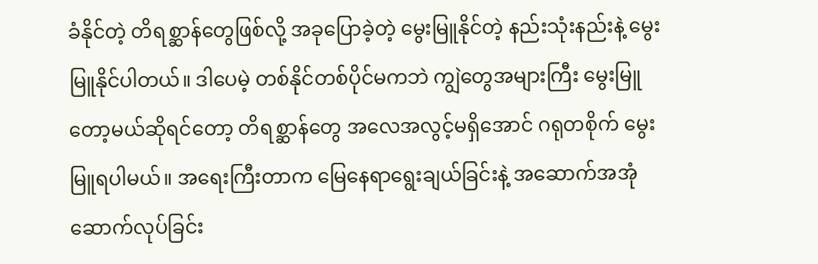ခံနိုင်တဲ့ တိရစ္ဆာန်တွေဖြစ်လို့ အခုပြောခဲ့တဲ့ မွေးမြူနိုင်တဲ့ နည်းသုံးနည်းနဲ့ မွေးမြူနိုင်ပါတယ်။ ဒါပေမဲ့ တစ်နိုင်တစ်ပိုင်မကဘဲ ကျွဲတွေအများကြီး မွေးမြူတော့မယ်ဆိုရင်တော့ တိရစ္ဆာန်တွေ အလေအလွင့်မရှိအောင် ဂရုတစိုက် မွေးမြူရပါမယ်။ အရေးကြီးတာက မြေနေရာရွေးချယ်ခြင်းနဲ့ အဆောက်အအုံ ဆောက်လုပ်ခြင်း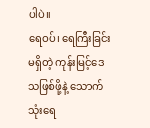ပါပဲ။
ရေဝပ်၊ ရေကြီးခြင်းမရှိတဲ့ ကုန်းမြင့်ဒေသဖြစ်ဖို့နဲ့ သောက်သုံးရေ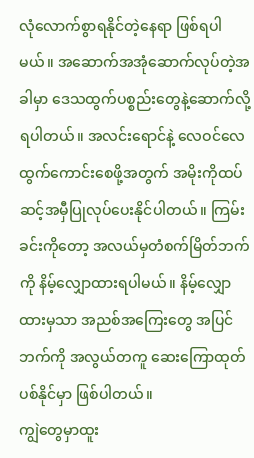လုံလောက်စွာရနိုင်တဲ့နေရာ ဖြစ်ရပါမယ်။ အဆောက်အအုံဆောက်လုပ်တဲ့အခါမှာ ဒေသထွက်ပစ္စည်းတွေနဲ့ဆောက်လို့ရပါတယ်။ အလင်းရောင်နဲ့ လေဝင်လေထွက်ကောင်းစေဖို့အတွက် အမိုးကိုထပ်ဆင့်အမှီပြုလုပ်ပေးနိုင်ပါတယ်။ ကြမ်းခင်းကိုတော့ အလယ်မှတံစက်မြိတ်ဘက်ကို နိမ့်လျှောထားရပါမယ်။ နိမ့်လျှောထားမှသာ အညစ်အကြေးတွေ အပြင်ဘက်ကို အလွယ်တကူ ဆေးကြောထုတ်ပစ်နိုင်မှာ ဖြစ်ပါတယ်။
ကျွဲတွေမှာထူး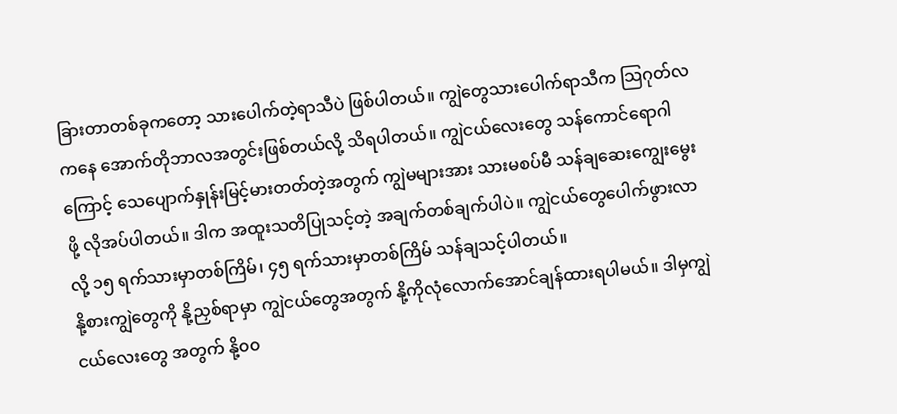ခြားတာတစ်ခုကတော့ သားပေါက်တဲ့ရာသီပဲ ဖြစ်ပါတယ်။ ကျွဲတွေသားပေါက်ရာသီက သြဂုတ်လကနေ အောက်တိုဘာလအတွင်းဖြစ်တယ်လို့ သိရပါတယ်။ ကျွဲငယ်လေးတွေ သန်ကောင်ရောဂါကြောင့် သေပျောက်နှုန်းမြင့်မားတတ်တဲ့အတွက် ကျွဲမများအား သားမစပ်မီ သန်ချဆေးကျွေးမွေးဖို့ လိုအပ်ပါတယ်။ ဒါက အထူးသတိပြုသင့်တဲ့ အချက်တစ်ချက်ပါပဲ။ ကျွဲငယ်တွေပေါက်ဖွားလာလို့ ၁၅ ရက်သားမှာတစ်ကြိမ်၊ ၄၅ ရက်သားမှာတစ်ကြိမ် သန်ချသင့်ပါတယ်။
နို့စားကျွဲတွေကို နို့ညှစ်ရာမှာ ကျွဲငယ်တွေအတွက် နို့ကိုလုံလောက်အောင်ချန်ထားရပါမယ်။ ဒါမှကျွဲငယ်လေးတွေ အတွက် နို့၀၀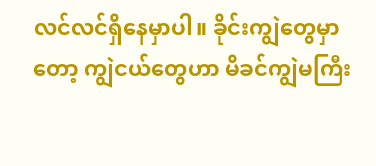လင်လင်ရှိနေမှာပါ။ ခိုင်းကျွဲတွေမှာတော့ ကျွဲငယ်တွေဟာ မိခင်ကျွဲမကြီး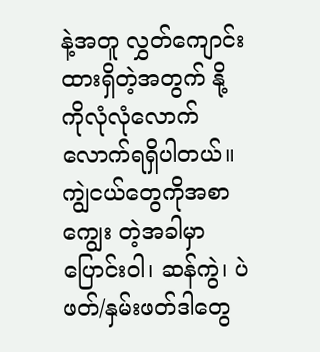နဲ့အတူ လွှတ်ကျောင်းထားရှိတဲ့အတွက် နို့ကိုလုံလုံလောက်လောက်ရရှိပါတယ်။ ကျွဲငယ်တွေကိုအစာကျွေး တဲ့အခါမှာ ပြောင်းဝါ၊ ဆန်ကွဲ၊ ပဲဖတ်/နှမ်းဖတ်ဒါတွေ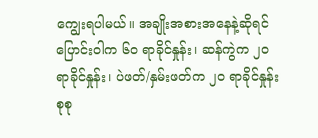ကျွေးရပါမယ်။ အချိုးအစားအနေနဲ့ဆိုရင် ပြောင်းဝါက ၆၀ ရာခိုင်နှုန်း၊ ဆန်ကွဲက ၂၀ ရာခိုင်နှုန်း၊ ပဲဖတ်/နှမ်းဖတ်က ၂၀ ရာခိုင်နှုန်း စုစု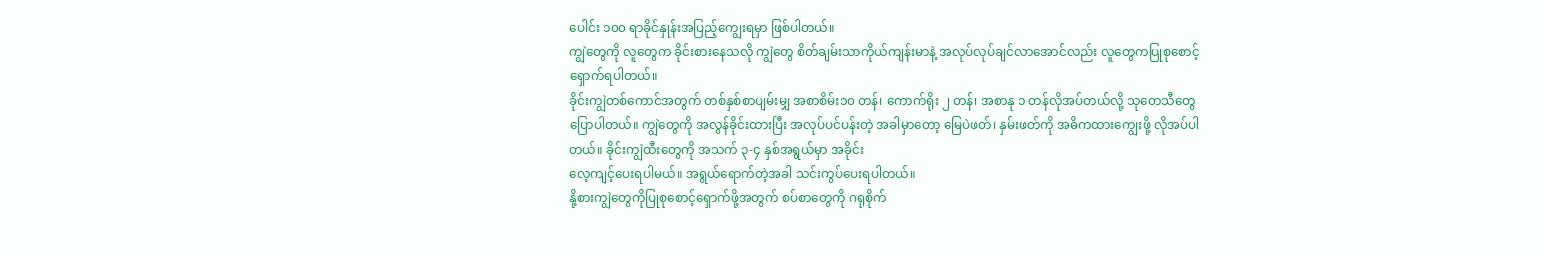ပေါင်း ၁၀၀ ရာခိုင်နှုန်းအပြည့်ကျွေးရမှာ ဖြစ်ပါတယ်။
ကျွဲတွေကို လူတွေက ခိုင်းစားနေသလို ကျွဲတွေ စိတ်ချမ်းသာကိုယ်ကျန်းမာနဲ့ အလုပ်လုပ်ချင်လာအောင်လည်း လူတွေကပြုစုစောင့်ရှောက်ရပါတယ်။
ခိုင်းကျွဲတစ်ကောင်အတွက် တစ်နှစ်စာပျမ်းမျှ အစာစိမ်း၁၀ တန်၊ ကောက်ရိုး ၂ တန်၊ အစာနု ၁ တန်လိုအပ်တယ်လို့ သုတေသီတွေပြောပါတယ်။ ကျွဲတွေကို အလွန်ခိုင်းထားပြီး အလုပ်ပင်ပန်းတဲ့ အခါမှာတော့ မြေပဲဖတ်၊ နှမ်းဖတ်ကို အဓိကထားကျွေးဖို့ လိုအပ်ပါတယ်။ ခိုင်းကျွဲထီးတွေကို အသက် ၃-၄ နှစ်အရွယ်မှာ အခိုင်း
လေ့ကျင့်ပေးရပါမယ်။ အရွယ်ရောက်တဲ့အခါ သင်းကွပ်ပေးရပါတယ်။
နို့စားကျွဲတွေကိုပြုစုစောင့်ရှောက်ဖို့အတွက် စပ်စာတွေကို ဂရုစိုက်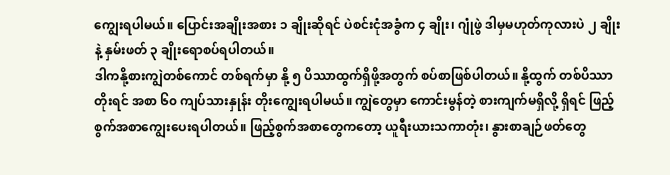ကျွေးရပါမယ်။ ပြောင်းအချိုးအစား ၁ ချိုးဆိုရင် ပဲစင်းငုံအခွံက ၄ ချိုး၊ ဂျုံဖွဲ ဒါမှမဟုတ်ကုလားပဲ ၂ ချိုးနဲ့ နှမ်းဖတ် ၃ ချိုးရောစပ်ရပါတယ်။
ဒါကနို့စားကျွဲတစ်ကောင် တစ်ရက်မှာ နို့ ၅ ပိဿာထွက်ရှိဖို့အတွက် စပ်စာဖြစ်ပါတယ်။ နို့ထွက် တစ်ပိဿာတိုးရင် အစာ ၆၀ ကျပ်သားနှုန်း တိုးကျွေးရပါမယ်။ ကျွဲတွေမှာ ကောင်းမွန်တဲ့ စားကျက်မရှိလို့ ရှိရင် ဖြည့်စွက်အစာကျွေးပေးရပါတယ်။ ဖြည့်စွက်အစာတွေကတော့ ယူရီးယားသကာတုံး၊ နွားစာချဉ်ဖတ်တွေ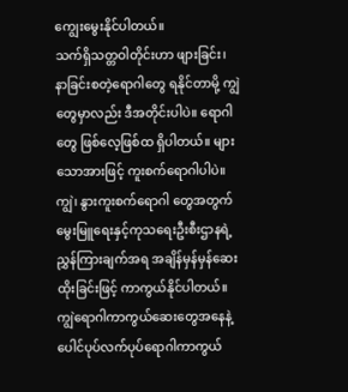ကျွေးမွေးနိုင်ပါတယ်။
သက်ရှိသတ္တဝါတိုင်းဟာ ဖျားခြင်း၊ နာခြင်းစတဲ့ရောဂါတွေ ရနိုင်တာမို့ ကျွဲတွေမှာလည်း ဒီအတိုင်းပါပဲ။ ရောဂါတွေ ဖြစ်လေ့ဖြစ်ထ ရှိပါတယ်။ များသောအားဖြင့် ကူးစက်ရောဂါပါပဲ။ ကျွဲ၊ နွားကူးစက်ရောဂါ တွေအတွက် မွေးမြူရေးနှင့်ကုသရေးဦးစီးဌာနရဲ့ ညွှန်ကြားချက်အရ အချိန်မှန်မှန်ဆေးထိုးခြင်းဖြင့် ကာကွယ်နိုင်ပါတယ်။ ကျွဲရောဂါကာကွယ်ဆေးတွေအနေနဲ့ ပေါင်ပုပ်လက်ပုပ်ရောဂါကာကွယ်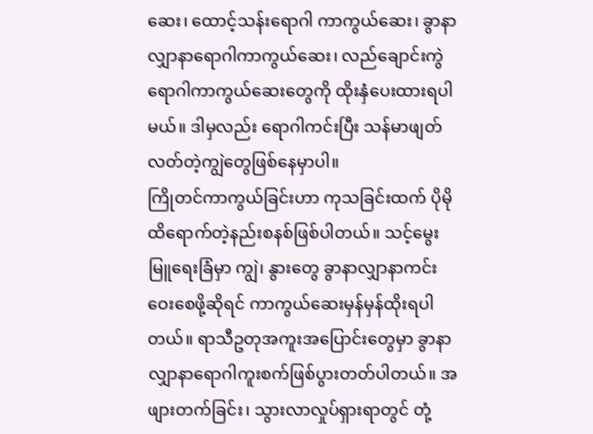ဆေး၊ ထောင့်သန်းရောဂါ ကာကွယ်ဆေး၊ ခွာနာလျှာနာရောဂါကာကွယ်ဆေး၊ လည်ချောင်းကွဲရောဂါကာကွယ်ဆေးတွေကို ထိုးနှံပေးထားရပါမယ်။ ဒါမှလည်း ရောဂါကင်းပြီး သန်မာဖျတ်လတ်တဲ့ကျွဲတွေဖြစ်နေမှာပါ။
ကြိုတင်ကာကွယ်ခြင်းဟာ ကုသခြင်းထက် ပိုမိုထိရောက်တဲ့နည်းစနစ်ဖြစ်ပါတယ်။ သင့်မွေးမြူရေးခြံမှာ ကျွဲ၊ နွားတွေ ခွာနာလျှာနာကင်းဝေးစေဖို့ဆိုရင် ကာကွယ်ဆေးမှန်မှန်ထိုးရပါတယ်။ ရာသီဥတုအကူးအပြောင်းတွေမှာ ခွာနာလျှာနာရောဂါကူးစက်ဖြစ်ပွားတတ်ပါတယ်။ အဖျားတက်ခြင်း၊ သွားလာလှုပ်ရှားရာတွင် တုံ့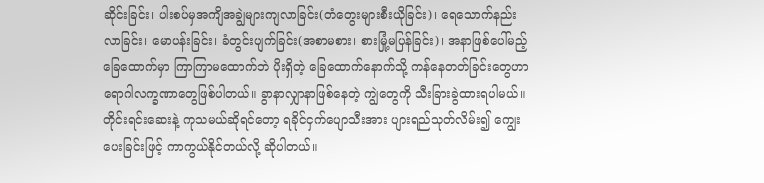ဆိုင်းခြင်း၊ ပါးစပ်မှအကျိအချွဲများကျလာခြင်း(တံတွေးများစီးယိုခြင်း)၊ ရေသောက်နည်းလာခြင်း၊ မောပန်းခြင်း၊ ခံတွင်းပျက်ခြင်း(အစာမစား၊ စားမြုံ့မပြန်ခြင်း)၊ အနာဖြစ်ပေါ်မည့်ခြေထောက်မှာ ကြာကြာမထောက်ဘဲ ပိုးရှိတဲ့ ခြေထောက်နောက်သို့ ကန်နေတတ်ခြင်းတွေဟာ ရောဂါလက္ခဏာတွေဖြစ်ပါတယ်။ ခွာနာလျှာနာဖြစ်နေတဲ့ ကျွဲတွေကို သီးခြားခွဲထားရပါမယ်။ တိုင်းရင်းဆေးနဲ့ ကုသမယ်ဆိုရင်တော့ ရခိုင်ငှက်ပျောသီးအား ပျားရည်သုတ်လိမ်း၍ ကျွေးပေးခြင်းဖြင့် ကာကွယ်နိုင်တယ်လို့ ဆိုပါတယ်။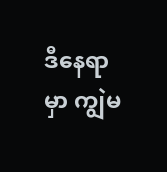ဒီနေရာမှာ ကျွဲမ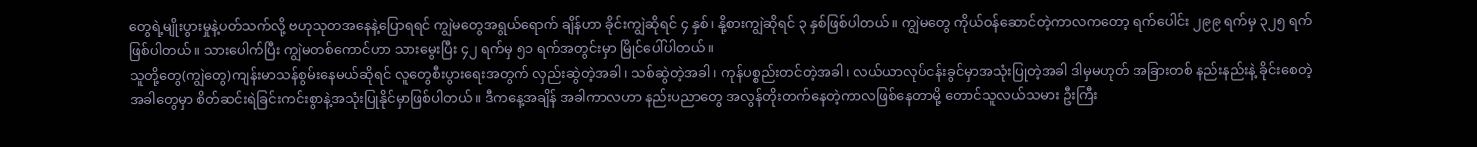တွေရဲ့မျိုးပွားမှုနဲ့ပတ်သက်လို့ ဗဟုသုတအနေနဲ့ပြောရရင် ကျွဲမတွေအရွယ်ရောက် ချိန်ဟာ ခိုင်းကျွဲဆိုရင် ၄ နှစ်၊ နို့စားကျွဲဆိုရင် ၃ နှစ်ဖြစ်ပါတယ်။ ကျွဲမတွေ ကိုယ်ဝန်ဆောင်တဲ့ကာလကတော့ ရက်ပေါင်း ၂၉၉ ရက်မှ ၃၂၅ ရက်ဖြစ်ပါတယ်။ သားပေါက်ပြီး ကျွဲမတစ်ကောင်ဟာ သားမွေးပြီး ၄၂ ရက်မှ ၅၁ ရက်အတွင်းမှာ မြိုင်ပေါ်ပါတယ်။
သူတို့တွေ(ကျွဲတွေ)ကျန်းမာသန်စွမ်းနေမယ်ဆိုရင် လူတွေစီးပွားရေးအတွက် လှည်းဆွဲတဲ့အခါ၊ သစ်ဆွဲတဲ့အခါ၊ ကုန်ပစ္စည်းတင်တဲ့အခါ၊ လယ်ယာလုပ်ငန်းခွင်မှာအသုံးပြုတဲ့အခါ ဒါမှမဟုတ် အခြားတစ် နည်းနည်းနဲ့ ခိုင်းစေတဲ့အခါတွေမှာ စိတ်ဆင်းရဲခြင်းကင်းစွာနဲ့အသုံးပြုနိုင်မှာဖြစ်ပါတယ်။ ဒီကနေ့အချိန် အခါကာလဟာ နည်းပညာတွေ အလွန်တိုးတက်နေတဲ့ကာလဖြစ်နေတာမို့ တောင်သူလယ်သမား ဦးကြီး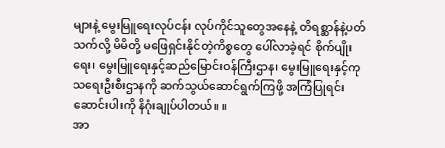များနဲ့ မွေးမြူရေးလုပ်ငန်း လုပ်ကိုင်သူတွေအနေနဲ့ တိရစ္ဆာန်နဲ့ပတ်သက်လို့ မိမိတို့ မဖြေရှင်းနိုင်တဲ့ကိစ္စတွေ ပေါ်လာခဲ့ရင် စိုက်ပျိုးရေး၊ မွေးမြူရေးနှင့်ဆည်မြောင်းဝန်ကြီးဌာန၊ မွေးမြူရေးနှင့်ကုသရေးဦးစီးဌာနကို ဆက်သွယ်ဆောင်ရွက်ကြဖို့ အကြံပြုရင်း ဆောင်းပါးကို နိဂုံးချုပ်ပါတယ်။ ။
အာ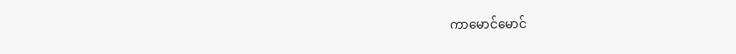ကာမောင်မောင်